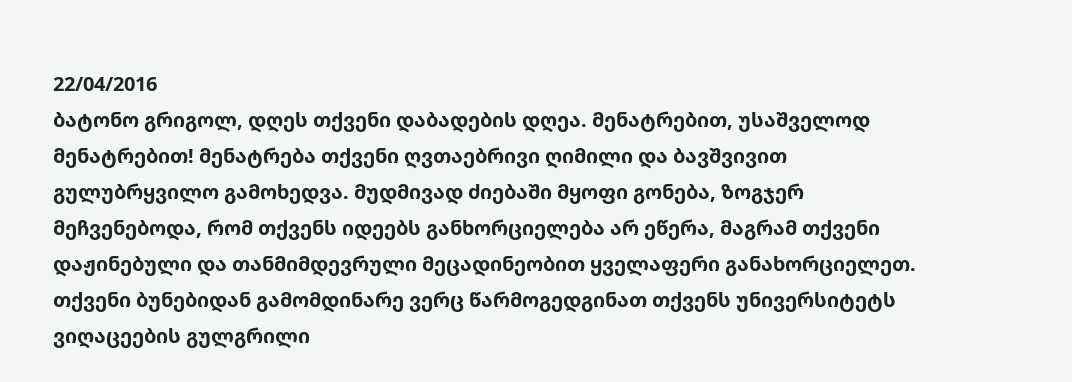22/04/2016
ბატონო გრიგოლ, დღეს თქვენი დაბადების დღეა. მენატრებით, უსაშველოდ მენატრებით! მენატრება თქვენი ღვთაებრივი ღიმილი და ბავშვივით გულუბრყვილო გამოხედვა. მუდმივად ძიებაში მყოფი გონება, ზოგჯერ მეჩვენებოდა, რომ თქვენს იდეებს განხორციელება არ ეწერა, მაგრამ თქვენი დაჟინებული და თანმიმდევრული მეცადინეობით ყველაფერი განახორციელეთ. თქვენი ბუნებიდან გამომდინარე ვერც წარმოგედგინათ თქვენს უნივერსიტეტს ვიღაცეების გულგრილი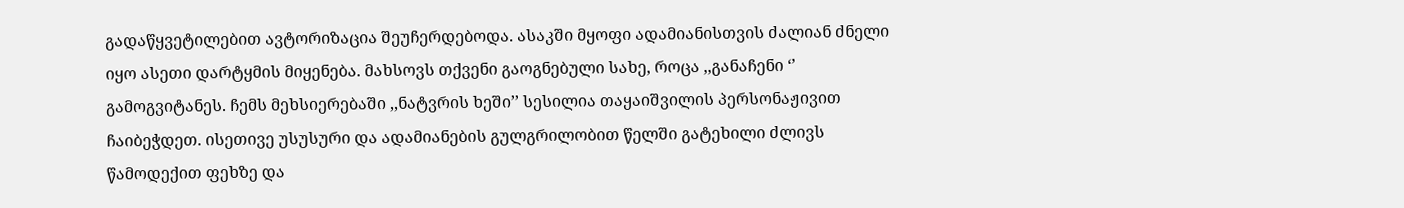გადაწყვეტილებით ავტორიზაცია შეუჩერდებოდა. ასაკში მყოფი ადამიანისთვის ძალიან ძნელი იყო ასეთი დარტყმის მიყენება. მახსოვს თქვენი გაოგნებული სახე, როცა ,,განაჩენი ‘’ გამოგვიტანეს. ჩემს მეხსიერებაში ,,ნატვრის ხეში’’ სესილია თაყაიშვილის პერსონაჟივით ჩაიბეჭდეთ. ისეთივე უსუსური და ადამიანების გულგრილობით წელში გატეხილი ძლივს წამოდექით ფეხზე და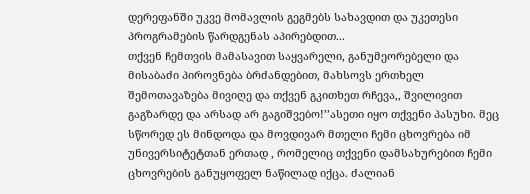დერეფანში უკვე მომავლის გეგმებს სახავდით და უკეთესი პროგრამების წარდგენას აპირებდით...
თქვენ ჩემთვის მამასავით საყვარელი, განუმეორებელი და მისაბაძი პიროვნება ბრძანდებით, მახსოვს ერთხელ შემოთავაზება მივიღე და თქვენ გკითხეთ რჩევა,, შვილივით გაგზარდე და არსად არ გაგიშვებო!’’ასეთი იყო თქვენი პასუხი. მეც სწორედ ეს მინდოდა და მოვდივარ მთელი ჩემი ცხოვრება იმ უნივერსიტეტთან ერთად , რომელიც თქვენი დამსახურებით ჩემი ცხოვრების განუყოფელ ნაწილად იქცა. ძალიან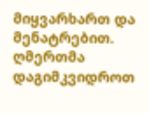მიყვარხართ და მენატრებით. ღმერთმა დაგიმკვიდროთ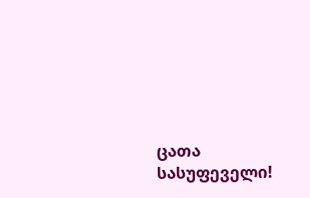ცათა სასუფეველი!